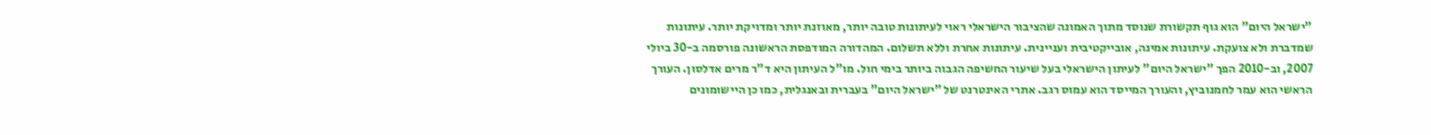"ישראל היום" הוא גוף תקשורת שנוסד מתוך האמונה שהציבור הישראלי ראוי לעיתונות טובה יותר, מאוזנת יותר ומדויקת יותר. עיתונות שמדברת ולא צועקת. עיתונות אמינה, אובייקטיבית ועניינית. עיתונות אחרת וללא תשלום. המהדורה המודפסת הראשונה פורסמה ב-30 ביולי 2007, וב-2010 הפך "ישראל היום" לעיתון הישראלי בעל שיעור החשיפה הגבוה ביותר בימי חול. מו"ל העיתון היא ד"ר מרים אדלסון. העורך הראשי הוא עמר לחמנוביץ, והעורך המייסד הוא עמוס רגב. אתרי האינטרנט של "ישראל היום" בעברית ובאנגלית, כמו כן היישומונים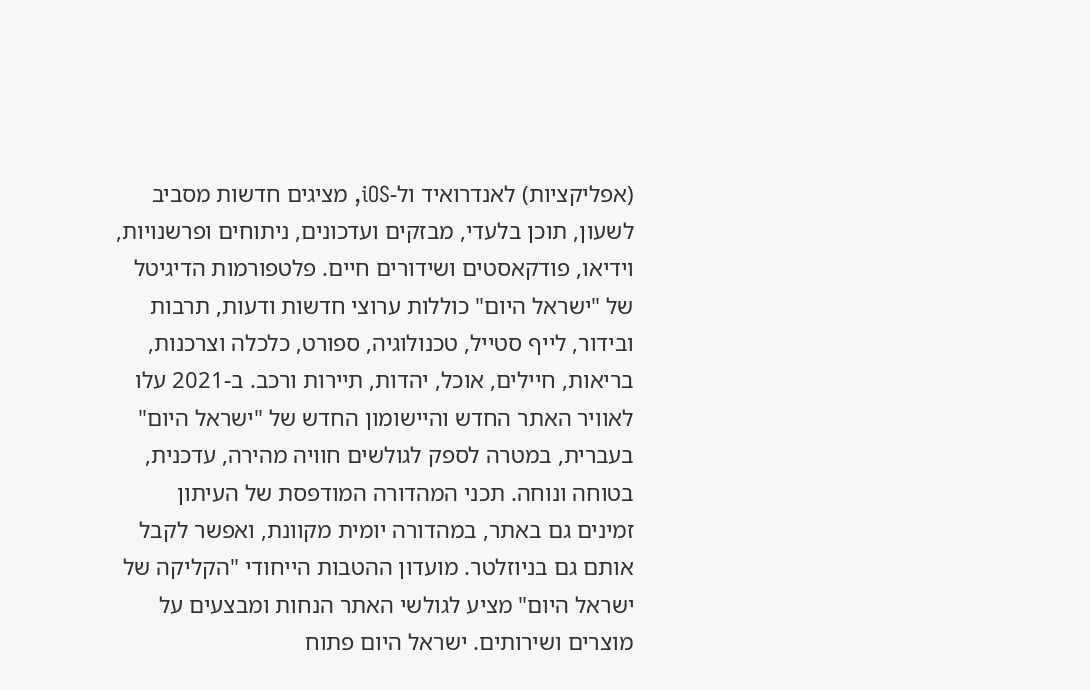(אפליקציות) לאנדרואיד ול-iOS, מציגים חדשות מסביב לשעון, תוכן בלעדי, מבזקים ועדכונים, ניתוחים ופרשנויות, וידיאו, פודקאסטים ושידורים חיים. פלטפורמות הדיגיטל של "ישראל היום" כוללות ערוצי חדשות ודעות, תרבות ובידור, לייף סטייל, טכנולוגיה, ספורט, כלכלה וצרכנות, בריאות, חיילים, אוכל, יהדות, תיירות ורכב. ב-2021 עלו לאוויר האתר החדש והיישומון החדש של "ישראל היום" בעברית, במטרה לספק לגולשים חוויה מהירה, עדכנית, בטוחה ונוחה. תכני המהדורה המודפסת של העיתון זמינים גם באתר, במהדורה יומית מקוונת, ואפשר לקבל אותם גם בניוזלטר. מועדון ההטבות הייחודי "הקליקה של ישראל היום" מציע לגולשי האתר הנחות ומבצעים על מוצרים ושירותים. ישראל היום פתוח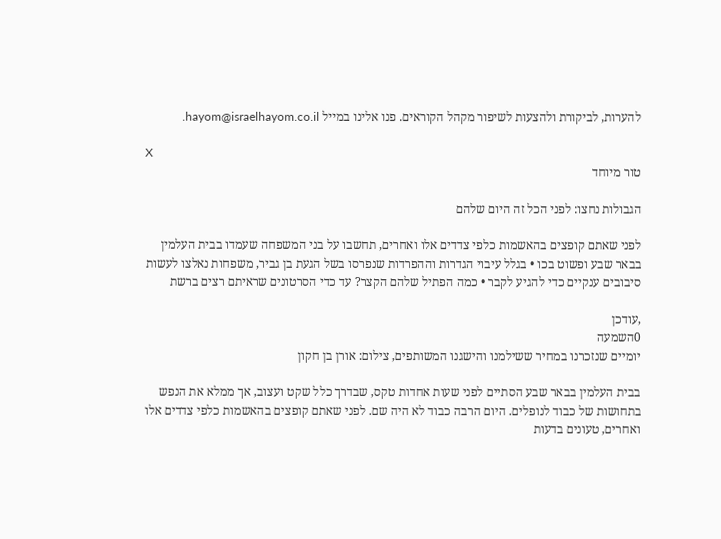להערות, לביקורת ולהצעות לשיפור מקהל הקוראים. פנו אלינו במייל hayom@israelhayom.co.il.

X
טור מיוחד

הגבולות נחצו: לפני הכל זה היום שלהם

לפני שאתם קופצים בהאשמות כלפי צדדים אלו ואחרים, תחשבו על בני המשפחה שעמדו בבית העלמין בבאר שבע ופשוט בכו • בגלל עיבוי הגדרות וההפרדות שנפרסו בשל הגעת בן גביר, משפחות נאלצו לעשות סיבובים ענקיים כדי להגיע לקבר • כמה הפתיל שלהם הקצר? עד כדי הסרטונים שראיתם רצים ברשת

,עודכן
0השמעה
יומיים שנזכרנו במחיר ששילמנו והישגנו המשותפים, צילום: אורן בן חקון

בבית העלמין בבאר שבע הסתיים לפני שעות אחדות טקס, שבדרך כלל שקט ועצוב, אך ממלא את הנפש בתחושות של כבוד לנופלים. היום הרבה כבוד לא היה שם. לפני שאתם קופצים בהאשמות כלפי צדדים אלו ואחרים, טעונים בדעות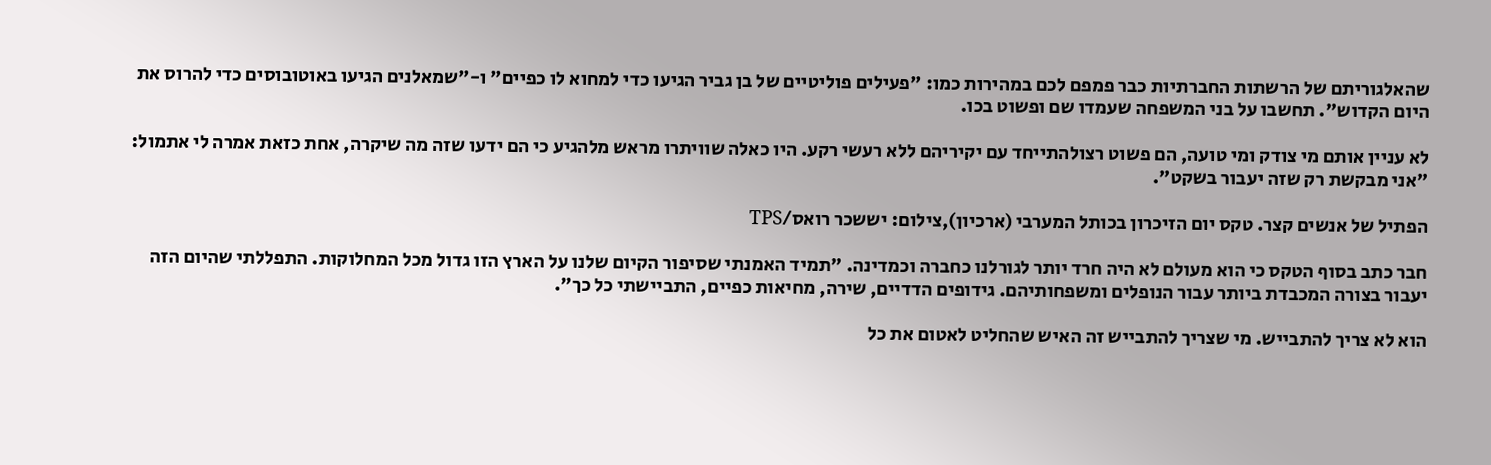שהאלגוריתם של הרשתות החברתיות כבר פמפם לכם במהירות כמו: "פעילים פוליטיים של בן גביר הגיעו כדי למחוא לו כפיים" ו-"שמאלנים הגיעו באוטובוסים כדי להרוס את היום הקדוש". תחשבו על בני המשפחה שעמדו שם ופשוט בכו.

לא עניין אותם מי צודק ומי טועה, הם פשוט רצולהתייחד עם יקיריהם ללא רעשי רקע. היו כאלה שוויתרו מראש מלהגיע כי הם ידעו שזה מה שיקרה, אחת כזאת אמרה לי אתמול: "אני מבקשת רק שזה יעבור בשקט".

הפתיל של אנשים קצר. טקס יום הזיכרון בכותל המערבי (ארכיון),צילום: יששכר רואס/TPS

חבר כתב בסוף הטקס כי הוא מעולם לא היה חרד יותר לגורלנו כחברה וכמדינה. "תמיד האמנתי שסיפור הקיום שלנו על הארץ הזו גדול מכל המחלוקות. התפללתי שהיום הזה יעבור בצורה המכבדת ביותר עבור הנופלים ומשפחותיהם. גידופים הדדיים, שירה, מחיאות כפיים, התביישתי כל כך".

הוא לא צריך להתבייש. מי שצריך להתבייש זה האיש שהחליט לאטום את כל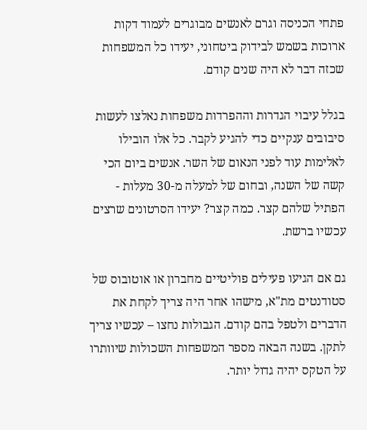פתחי הכניסה וגרם לאנשים מבוגרים לעמוד דקות ארוכות בשמש לבידוק ביטחוני, יעידו כל המשפחות שכזה דבר לא היה שנים קודם.

בגלל עיבוי הגדרות וההפרדות משפחות נאלצו לעשות סיבובים ענקיים כדי להגיע לקבר. כל אלו הובילו לאלימות עוד לפני הנאום של השר. אנשים ביום הכי קשה של השנה, ובחום של למעלה מ-30 מעלות - הפתיל שלהם קצר. כמה קצר? יעידו הסרטונים שרצים עכשיו ברשת.

גם אם הגיעו פעילים פוליטיים מחברון או אוטובוס של סטודנטים מת"א, מישהו אחר היה צריך לקחת את הדברים ולטפל בהם קודם. הגבולות נחצו – עכשיו צריך לתקן. בשנה הבאה מספר המשפחות השכולות שיוותרו על הטקס יהיה גדול יותר.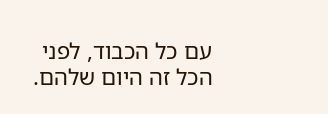עם כל הכבוד, לפני הכל זה היום שלהם.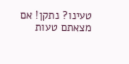טעינו? נתקן! אם מצאתם טעות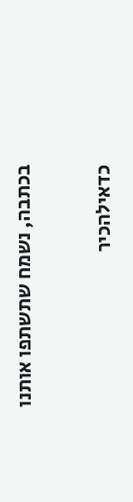בכתבה, נשמח שתשתפו אותנו

כדאילהכיר